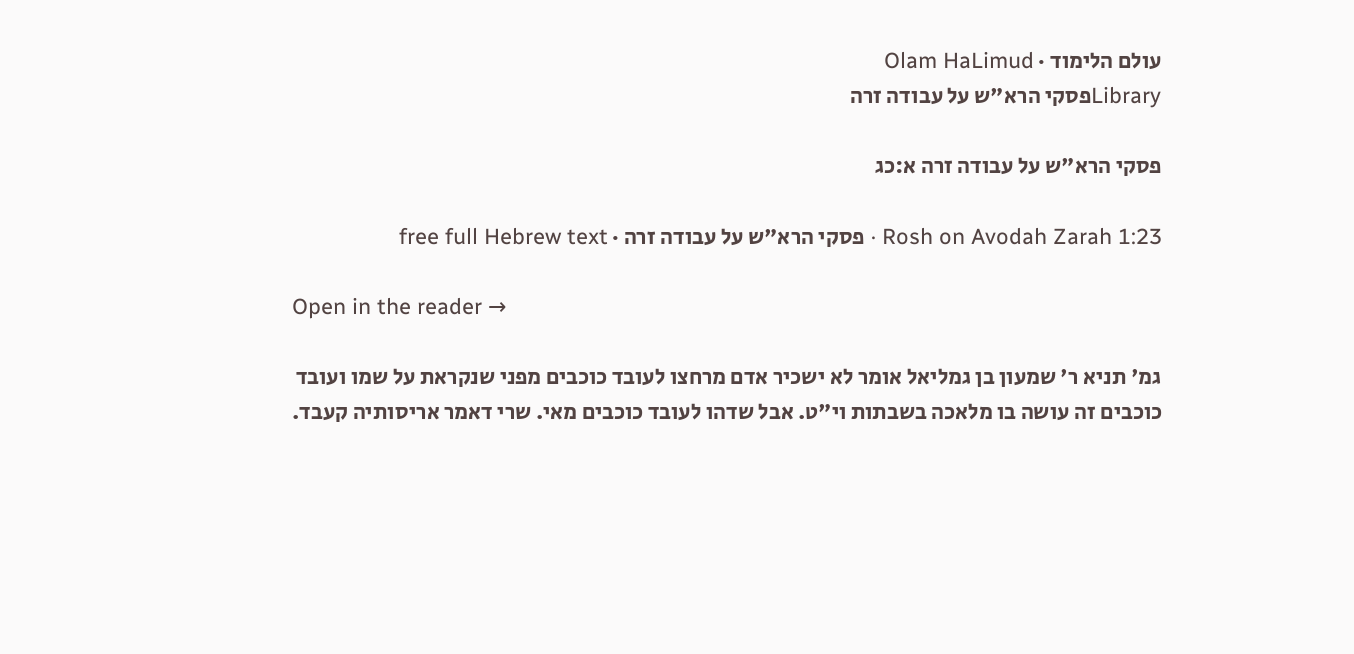עולם הלימוד · Olam HaLimud
Libraryפסקי הרא"ש על עבודה זרה

פסקי הרא"ש על עבודה זרה א:כג

Rosh on Avodah Zarah 1:23 · פסקי הרא"ש על עבודה זרה · free full Hebrew text

Open in the reader →

גמ' תניא ר' שמעון בן גמליאל אומר לא ישכיר אדם מרחצו לעובד כוכבים מפני שנקראת על שמו ועובד כוכבים זה עושה בו מלאכה בשבתות וי"ט. אבל שדהו לעובד כוכבים מאי. שרי דאמר אריסותיה קעבד.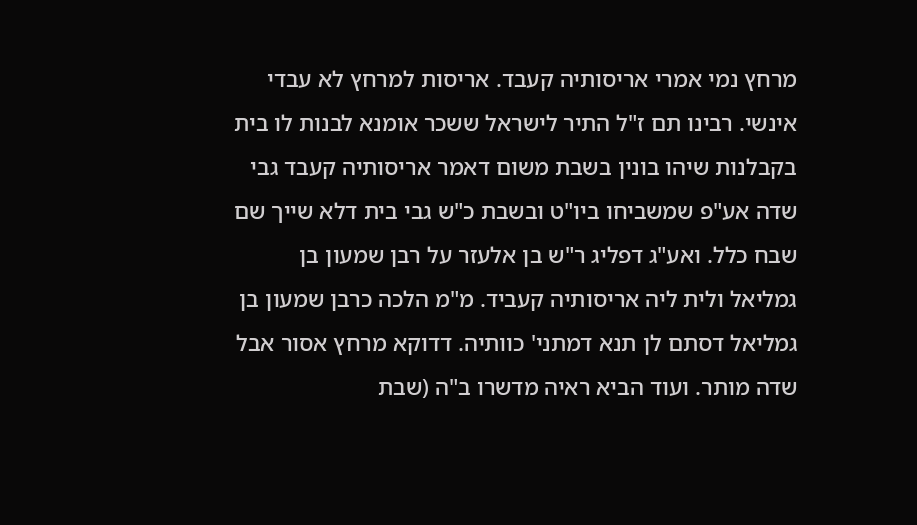מרחץ נמי אמרי אריסותיה קעבד. אריסות למרחץ לא עבדי אינשי. רבינו תם ז"ל התיר לישראל ששכר אומנא לבנות לו בית בקבלנות שיהו בונין בשבת משום דאמר אריסותיה קעבד גבי שדה אע"פ שמשביחו ביו"ט ובשבת כ"ש גבי בית דלא שייך שם שבח כלל. ואע"ג דפליג ר"ש בן אלעזר על רבן שמעון בן גמליאל ולית ליה אריסותיה קעביד. מ"מ הלכה כרבן שמעון בן גמליאל דסתם לן תנא דמתני' כוותיה. דדוקא מרחץ אסור אבל שדה מותר. ועוד הביא ראיה מדשרו ב"ה (שבת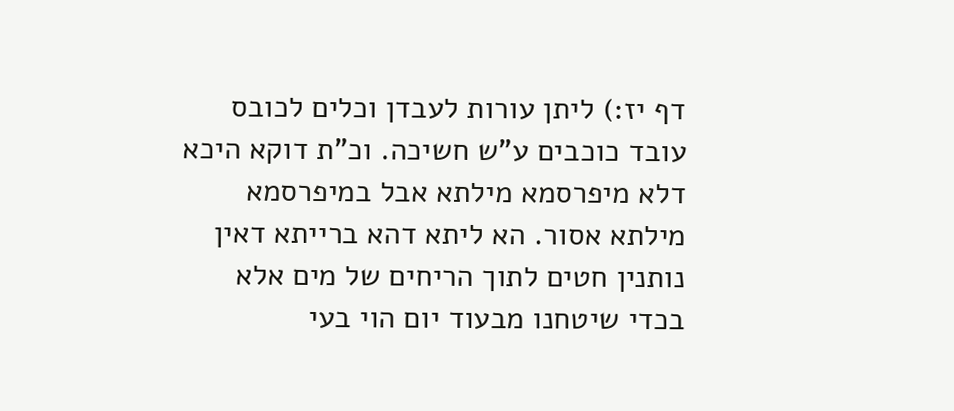דף יז:) ליתן עורות לעבדן וכלים לכובס עובד כוכבים ע"ש חשיכה. וכ"ת דוקא היכא דלא מיפרסמא מילתא אבל במיפרסמא מילתא אסור. הא ליתא דהא ברייתא דאין נותנין חטים לתוך הריחים של מים אלא בכדי שיטחנו מבעוד יום הוי בעי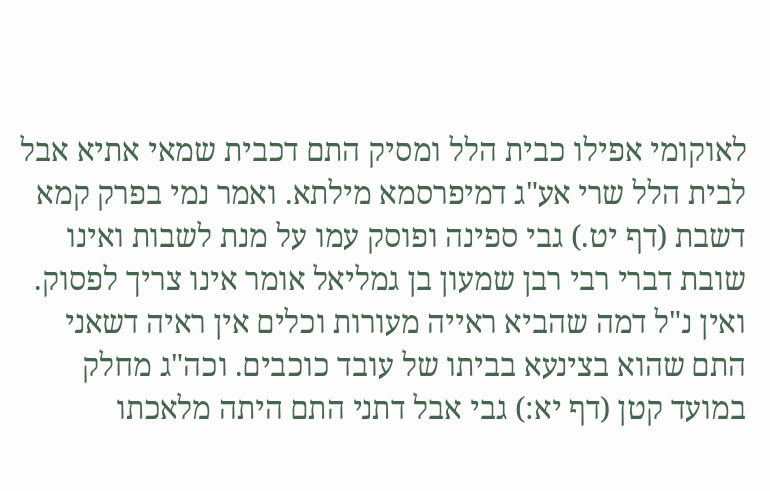לאוקומי אפילו כבית הלל ומסיק התם דכבית שמאי אתיא אבל לבית הלל שרי אע"ג דמיפרסמא מילתא. ואמר נמי בפרק קמא דשבת (דף יט.) גבי ספינה ופוסק עמו על מנת לשבות ואינו שובת דברי רבי רבן שמעון בן גמליאל אומר אינו צריך לפסוק. ואין נ"ל דמה שהביא ראייה מעורות וכלים אין ראיה דשאני התם שהוא בצינעא בביתו של עובד כוכבים. וכה"ג מחלק במועד קטן (דף יא:) גבי אבל דתני התם היתה מלאכתו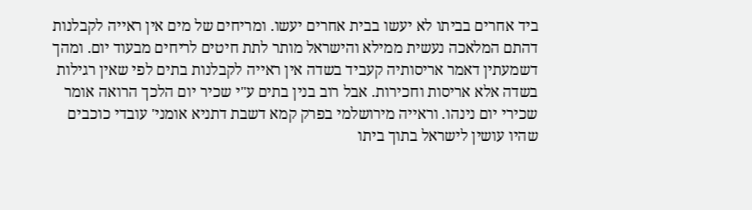ביד אחרים בביתו לא יעשו בבית אחרים יעשו. ומריחים של מים אין ראייה לקבלנות דהתם המלאכה נעשית ממילא והישראל מותר לתת חיטים לריחים מבעוד יום. ומהך דשמעתין דאמר אריסותיה קעביד בשדה אין ראייה לקבלנות בתים לפי שאין רגילות בשדה אלא אריסות וחכירות. אבל רוב בנין בתים ע"י שכיר יום הלכך הרואה אומר שכירי יום נינהו. וראייה מירושלמי בפרק קמא דשבת דתניא אומני' עובדי כוכבים שהיו עושין לישראל בתוך ביתו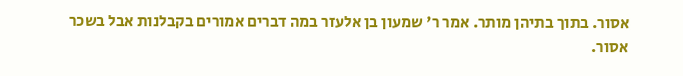אסור. בתוך בתיהן מותר. אמר ר' שמעון בן אלעזר במה דברים אמורים בקבלנות אבל בשכר אסור.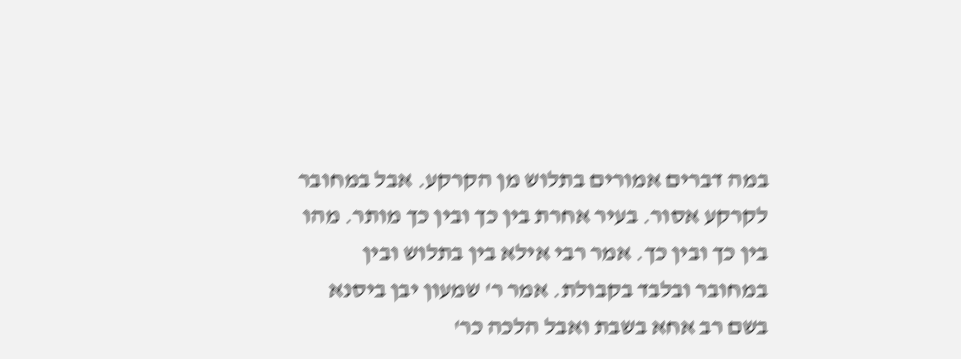במה דברים אמורים בתלוש מן הקרקע. אבל במחובר לקרקע אסור. בעיר אחרת בין כך ובין כך מותר. מהו בין כך ובין כך. אמר רבי אילא בין בתלוש ובין במחובר ובלבד בקבולת. אמר ר' שמעון יבן ביסנא בשם רב אחא בשבת ואבל הלכה כר'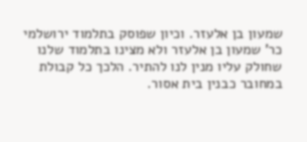שמעון בן אלעזר. וכיון שפוסק בתלמוד ירושלמי כר' שמעון בן אלעזר ולא מצינו בתלמוד שלנו שחולק עליו מנין לנו להתיר. הלכך כל קבולת במחובר כבנין בית אסור.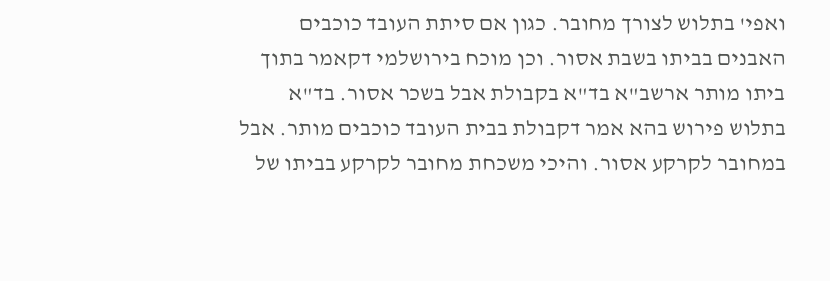ואפי' בתלוש לצורך מחובר. כגון אם סיתת העובד כוכבים האבנים בביתו בשבת אסור. וכן מוכח בירושלמי דקאמר בתוך ביתו מותר ארשב"א בד"א בקבולת אבל בשכר אסור. בד"א בתלוש פירוש בהא אמר דקבולת בבית העובד כוכבים מותר. אבל במחובר לקרקע אסור. והיכי משכחת מחובר לקרקע בביתו של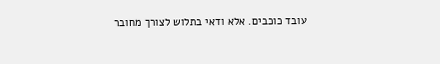עובד כוכבים. אלא ודאי בתלוש לצורך מחובר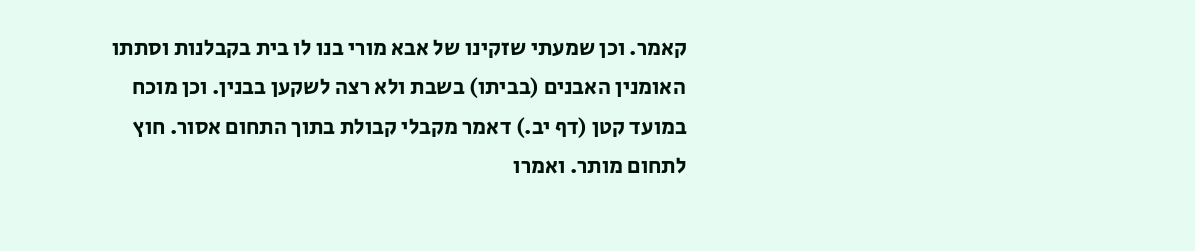קאמר. וכן שמעתי שזקינו של אבא מורי בנו לו בית בקבלנות וסתתו האומנין האבנים (בביתו) בשבת ולא רצה לשקען בבנין. וכן מוכח במועד קטן (דף יב.) דאמר מקבלי קבולת בתוך התחום אסור. חוץ לתחום מותר. ואמרו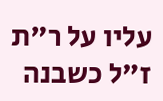עליו על ר"ת ז"ל כשבנה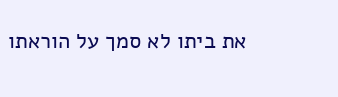את ביתו לא סמך על הוראתו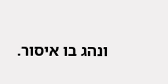ונהג בו איסור.